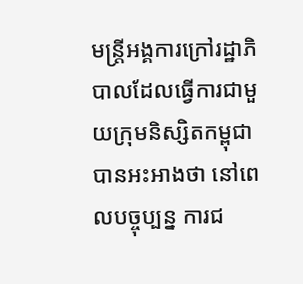មន្ត្រីអង្គការក្រៅរដ្ឋាភិបាលដែលធ្វើការជាមួយក្រុមនិស្សិតកម្ពុជា បានអះអាងថា នៅពេលបច្ចុប្បន្ន ការជ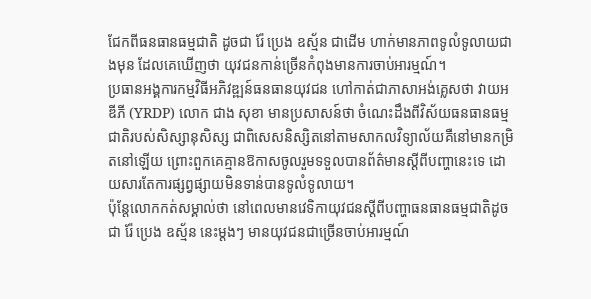ជែកពីធនធានធម្មជាតិ ដូចជា រ៉ែ ប្រេង ឧស្ម័ន ជាដើម ហាក់មានភាពទូលំទូលាយជាងមុន ដែលគេឃើញថា យុវជនកាន់ច្រើនកំពុងមានការចាប់អារម្មណ៍។
ប្រធានអង្គការកម្មវិធីអភិវឌ្ឍន៍ធនធានយុវជន ហៅកាត់ជាភាសាអង់គ្លេសថា វាយអឌីភី (YRDP) លោក ជាង សុខា មានប្រសាសន៍ថា ចំណេះដឹងពីវិស័យធនធានធម្មជាតិរបស់សិស្សានុសិស្ស ជាពិសេសនិស្សិតនៅតាមសាកលវិទ្យាល័យគឺនៅមានកម្រិតនៅឡើយ ព្រោះពួកគេគ្មានឱកាសចូលរួមទទួលបានព័ត៌មានស្ដីពីបញ្ហានេះទេ ដោយសារតែការផ្សព្វផ្សាយមិនទាន់បានទូលំទូលាយ។
ប៉ុន្តែលោកកត់សម្គាល់ថា នៅពេលមានវេទិកាយុវជនស្ដីពីបញ្ហាធនធានធម្មជាតិដូចជា រ៉ែ ប្រេង ឧស្ម័ន នេះម្ដងៗ មានយុវជនជាច្រើនចាប់អារម្មណ៍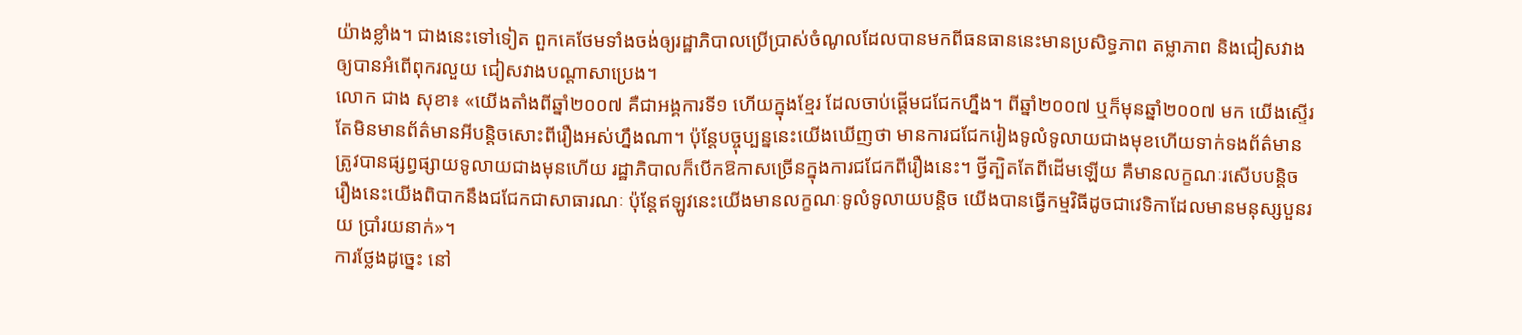យ៉ាងខ្លាំង។ ជាងនេះទៅទៀត ពួកគេថែមទាំងចង់ឲ្យរដ្ឋាភិបាលប្រើប្រាស់ចំណូលដែលបានមកពីធនធាននេះមានប្រសិទ្ធភាព តម្លាភាព និងជៀសវាងឲ្យបានអំពើពុករលួយ ជៀសវាងបណ្ដាសាប្រេង។
លោក ជាង សុខា៖ «យើងតាំងពីឆ្នាំ២០០៧ គឺជាអង្គការទី១ ហើយក្នុងខ្មែរ ដែលចាប់ផ្ដើមជជែកហ្នឹង។ ពីឆ្នាំ២០០៧ ឬក៏មុនឆ្នាំ២០០៧ មក យើងស្ទើរតែមិនមានព័ត៌មានអីបន្តិចសោះពីរឿងអស់ហ្នឹងណា។ ប៉ុន្តែបច្ចុប្បន្ននេះយើងឃើញថា មានការជជែករៀងទូលំទូលាយជាងមុខហើយទាក់ទងព័ត៌មានត្រូវបានផ្សព្វផ្សាយទូលាយជាងមុនហើយ រដ្ឋាភិបាលក៏បើកឱកាសច្រើនក្នុងការជជែកពីរឿងនេះ។ ថ្វីត្បិតតែពីដើមឡើយ គឺមានលក្ខណៈរសើបបន្តិច រឿងនេះយើងពិបាកនឹងជជែកជាសាធារណៈ ប៉ុន្តែឥឡូវនេះយើងមានលក្ខណៈទូលំទូលាយបន្តិច យើងបានធ្វើកម្មវិធីដូចជាវេទិកាដែលមានមនុស្សបួនរយ ប្រាំរយនាក់»។
ការថ្លែងដូច្នេះ នៅ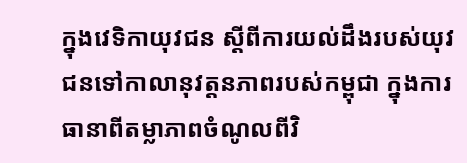ក្នុងវេទិកាយុវជន ស្ដីពីការយល់ដឹងរបស់យុវជនទៅកាលានុវត្តនភាពរបស់កម្ពុជា ក្នុងការធានាពីតម្លាភាពចំណូលពីវិ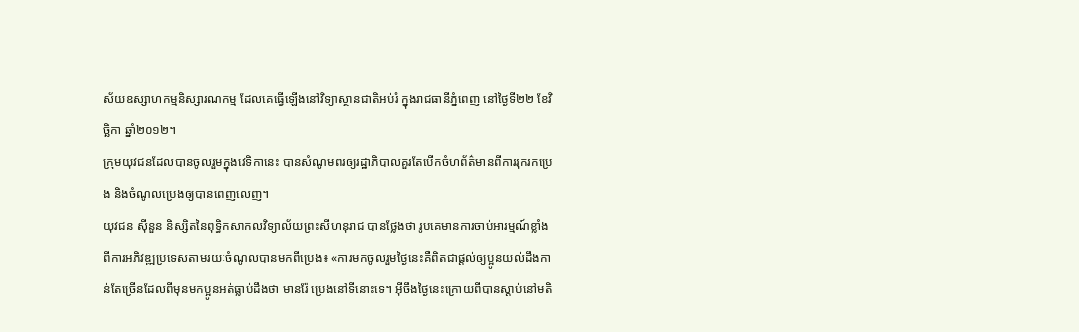ស័យឧស្សាហកម្មនិស្សារណកម្ម ដែលគេធ្វើឡើងនៅវិទ្យាស្ថានជាតិអប់រំ ក្នុងរាជធានីភ្នំពេញ នៅថ្ងៃទី២២ ខែវិច្ឆិកា ឆ្នាំ២០១២។
ក្រុមយុវជនដែលបានចូលរួមក្នុងវេទិកានេះ បានសំណូមពរឲ្យរដ្ឋាភិបាលគួរតែបើកចំហព័ត៌មានពីការរុករកប្រេង និងចំណូលប្រេងឲ្យបានពេញលេញ។
យុវជន ស៊ីនួន និស្សិតនៃពុទ្ធិកសាកលវិទ្យាល័យព្រះសីហនុរាជ បានថ្លែងថា រូបគេមានការចាប់អារម្មណ៍ខ្លាំងពីការអភិវឌ្ឍប្រទេសតាមរយៈចំណូលបានមកពីប្រេង៖ «ការមកចូលរួមថ្ងៃនេះគឺពិតជាផ្ដល់ឲ្យប្អូនយល់ដឹងកាន់តែច្រើនដែលពីមុនមកប្អូនអត់ធ្លាប់ដឹងថា មានរ៉ែ ប្រេងនៅទីនោះទេ។ អ៊ីចឹងថ្ងៃនេះក្រោយពីបានស្ដាប់នៅមតិ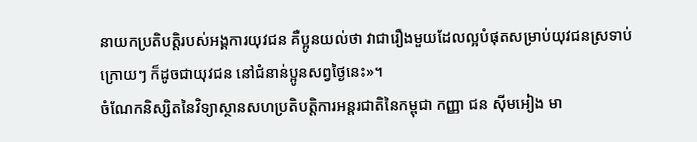នាយកប្រតិបត្តិរបស់អង្គការយុវជន គឺប្អូនយល់ថា វាជារឿងមួយដែលល្អបំផុតសម្រាប់យុវជនស្រទាប់ក្រោយៗ ក៏ដូចជាយុវជន នៅជំនាន់ប្អូនសព្វថ្ងៃនេះ»។
ចំណែកនិស្សិតនៃវិទ្យាស្ថានសហប្រតិបត្តិការអន្តរជាតិនៃកម្ពុជា កញ្ញា ជន ស៊ីមអៀង មា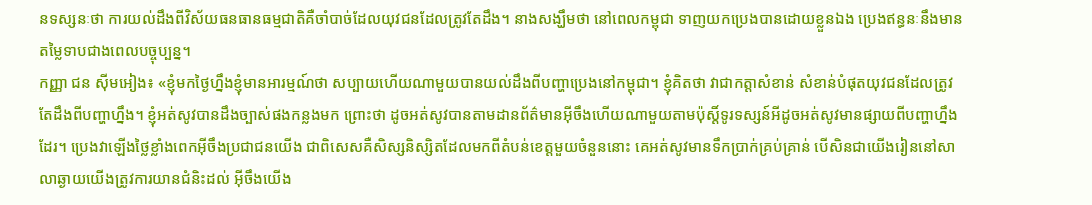នទស្សនៈថា ការយល់ដឹងពីវិស័យធនធានធម្មជាតិគឺចាំបាច់ដែលយុវជនដែលត្រូវតែដឹង។ នាងសង្ឃឹមថា នៅពេលកម្ពុជា ទាញយកប្រេងបានដោយខ្លួនឯង ប្រេងឥន្ធនៈនឹងមានតម្លៃទាបជាងពេលបច្ចុប្បន្ន។
កញ្ញា ជន ស៊ីមអៀង៖ «ខ្ញុំមកថ្ងៃហ្នឹងខ្ញុំមានអារម្មណ៍ថា សប្បាយហើយណាមួយបានយល់ដឹងពីបញ្ហាប្រេងនៅកម្ពុជា។ ខ្ញុំគិតថា វាជាកត្តាសំខាន់ សំខាន់បំផុតយុវជនដែលត្រូវតែដឹងពីបញ្ហាហ្នឹង។ ខ្ញុំអត់សូវបានដឹងច្បាស់ផងកន្លងមក ព្រោះថា ដូចអត់សូវបានតាមដានព័ត៌មានអ៊ីចឹងហើយណាមួយតាមប៉ុស្តិ៍ទូរទស្សន៍អីដូចអត់សូវមានផ្សាយពីបញ្ហាហ្នឹងដែរ។ ប្រេងវាឡើងថ្លៃខ្លាំងពេកអ៊ីចឹងប្រជាជនយើង ជាពិសេសគឺសិស្សនិស្សិតដែលមកពីតំបន់ខេត្តមួយចំនួននោះ គេអត់សូវមានទឹកប្រាក់គ្រប់គ្រាន់ បើសិនជាយើងរៀននៅសាលាឆ្ងាយយើងត្រូវការយានជំនិះដល់ អ៊ីចឹងយើង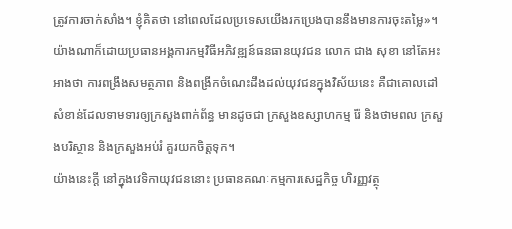ត្រូវការចាក់សាំង។ ខ្ញុំគិតថា នៅពេលដែលប្រទេសយើងរកប្រេងបាននឹងមានការចុះតម្លៃ»។
យ៉ាងណាក៏ដោយប្រធានអង្គការកម្មវិធីអភិវឌ្ឍន៍ធនធានយុវជន លោក ជាង សុខា នៅតែអះអាងថា ការពង្រឹងសមត្ថភាព និងពង្រីកចំណេះដឹងដល់យុវជនក្នុងវិស័យនេះ គឺជាគោលដៅសំខាន់ដែលទាមទារឲ្យក្រសួងពាក់ព័ន្ធ មានដូចជា ក្រសួងឧស្សាហកម្ម រ៉ែ និងថាមពល ក្រសួងបរិស្ថាន និងក្រសួងអប់រំ គួរយកចិត្តទុក។
យ៉ាងនេះក្ដី នៅក្នុងវេទិកាយុវជននោះ ប្រធានគណៈកម្មការសេដ្ឋកិច្ច ហិរញ្ញវត្ថុ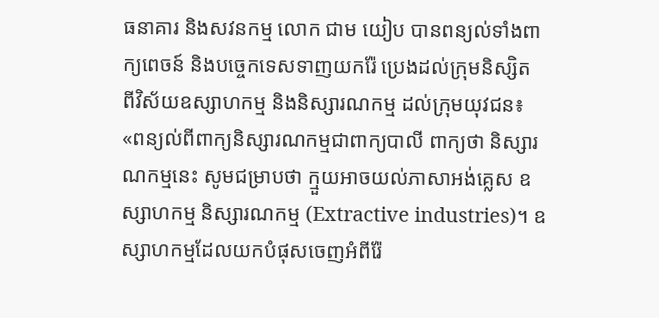ធនាគារ និងសវនកម្ម លោក ជាម យៀប បានពន្យល់ទាំងពាក្យពេចន៍ និងបច្ចេកទេសទាញយករ៉ែ ប្រេងដល់ក្រុមនិស្សិត ពីវិស័យឧស្សាហកម្ម និងនិស្សារណកម្ម ដល់ក្រុមយុវជន៖ «ពន្យល់ពីពាក្យនិស្សារណកម្មជាពាក្យបាលី ពាក្យថា និស្សារណកម្មនេះ សូមជម្រាបថា ក្មួយអាចយល់ភាសាអង់គ្លេស ឧស្សាហកម្ម និស្សារណកម្ម (Extractive industries)។ ឧស្សាហកម្មដែលយកបំផុសចេញអំពីរ៉ែ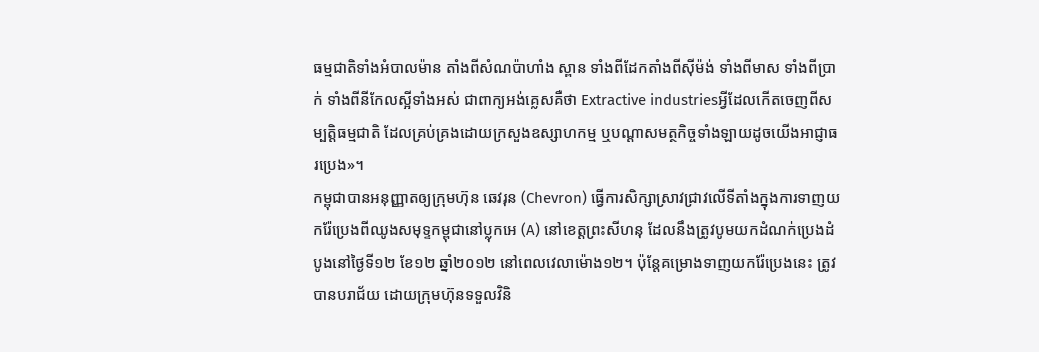ធម្មជាតិទាំងអំបាលម៉ាន តាំងពីសំណប៉ាហាំង ស្ពាន ទាំងពីដែកតាំងពីស៊ីម៉ង់ ទាំងពីមាស ទាំងពីប្រាក់ ទាំងពីនីកែលស្អីទាំងអស់ ជាពាក្យអង់គ្លេសគឺថា Extractive industriesអ្វីដែលកើតចេញពីសម្បត្តិធម្មជាតិ ដែលគ្រប់គ្រងដោយក្រសួងឧស្សាហកម្ម ឬបណ្ដាសមត្ថកិច្ចទាំងឡាយដូចយើងអាជ្ញាធរប្រេង»។
កម្ពុជាបានអនុញ្ញាតឲ្យក្រុមហ៊ុន ឆេវរុន (Chevron) ធ្វើការសិក្សាស្រាវជ្រាវលើទីតាំងក្នុងការទាញយករ៉ែប្រេងពីឈូងសមុទ្ទកម្ពុជានៅប្លុកអេ (A) នៅខេត្តព្រះសីហនុ ដែលនឹងត្រូវបូមយកដំណក់ប្រេងដំបូងនៅថ្ងៃទី១២ ខែ១២ ឆ្នាំ២០១២ នៅពេលវេលាម៉ោង១២។ ប៉ុន្តែគម្រោងទាញយករ៉ែប្រេងនេះ ត្រូវបានបរាជ័យ ដោយក្រុមហ៊ុនទទួលវិនិ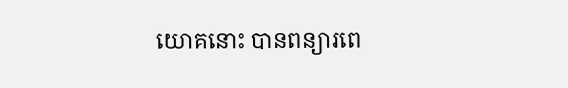យោគនោះ បានពន្យារពេ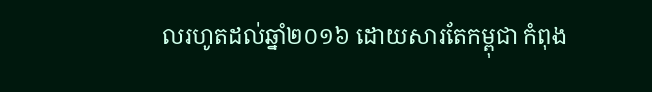លរហូតដល់ឆ្នាំ២០១៦ ដោយសារតែកម្ពុជា កំពុង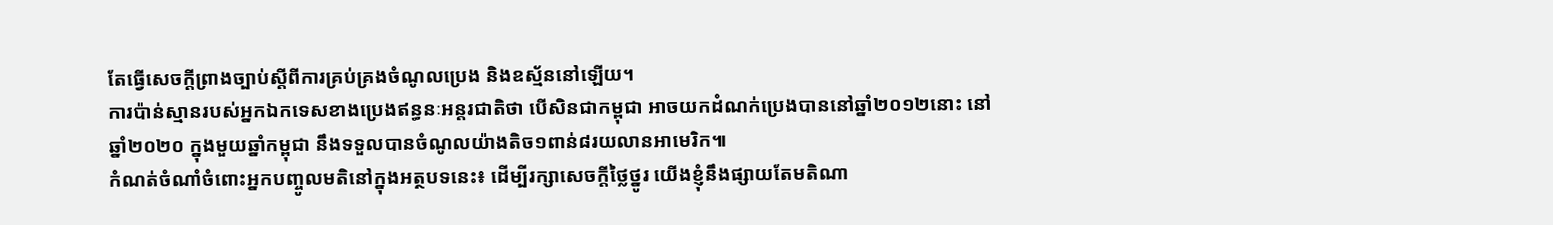តែធ្វើសេចក្ដីព្រាងច្បាប់ស្ដីពីការគ្រប់គ្រងចំណូលប្រេង និងឧស្ម័ននៅឡើយ។
ការប៉ាន់ស្មានរបស់អ្នកឯកទេសខាងប្រេងឥន្ធនៈអន្តរជាតិថា បើសិនជាកម្ពុជា អាចយកដំណក់ប្រេងបាននៅឆ្នាំ២០១២នោះ នៅឆ្នាំ២០២០ ក្នុងមួយឆ្នាំកម្ពុជា នឹងទទួលបានចំណូលយ៉ាងតិច១ពាន់៨រយលានអាមេរិក៕
កំណត់ចំណាំចំពោះអ្នកបញ្ចូលមតិនៅក្នុងអត្ថបទនេះ៖ ដើម្បីរក្សាសេចក្ដីថ្លៃថ្នូរ យើងខ្ញុំនឹងផ្សាយតែមតិណា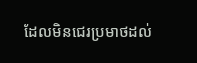ដែលមិនជេរប្រមាថដល់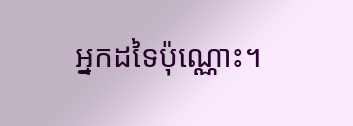អ្នកដទៃប៉ុណ្ណោះ។